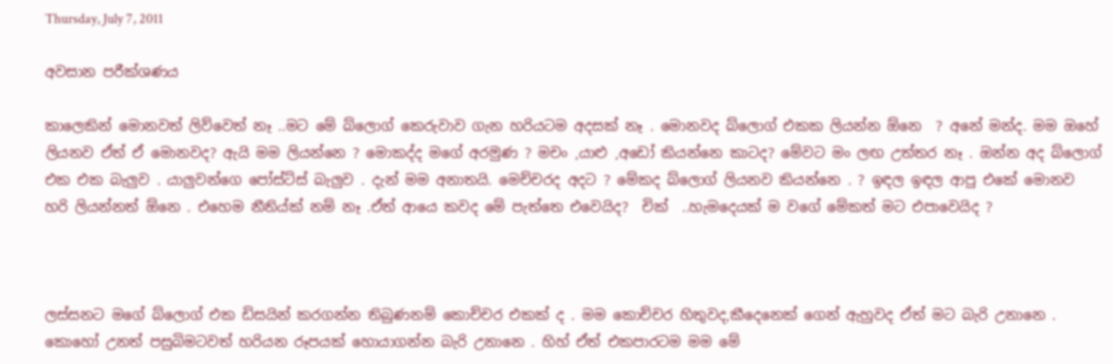Thursday, July 7, 2011

අවසාන පරීක්ශණය

කාලෙකින් මොනවත් ලිව්වෙත් නෑ ..මට මේ බ්ලොග් කෙරුවාව ගැන හරියටම අදසක් නෑ . මොනවද බ්ලොග් එකක ලියන්න ඕනෙ  ? අනේ මන්ද. මම ඔහේ ලියනව ඒත් ඒ මොනවද? ඇයි මම ලියන්නෙ ? මොකද්ද මගේ අරමුණ ? මචං ,යාළු ,අඩෝ කියන්නෙ කාටද? මේවට මං ලඟ උත්තර නෑ . ඔන්න අද බ්ලොග් එක එක බැලුව . යාලුවන්ගෙ පෝස්ට්ස් බැලුව . දැන් මම අනාතයි. මෙච්චරද අදට ? මේකද බ්ලොග් ලියනව කියන්නෙ . ? ඉඳල ඉඳල ආපු එකේ මොනව හරි ලියන්නත් ඕනෙ . එහෙම නීතිය්ක් නම් නෑ .ඒත් ආයෙ කවද මේ පැත්තෙ එවෙයිද?  චික්  ..හැමදෙයක් ම වගේ මේකත් මට එපාවෙයිද ?



ලස්සනට මගේ බ්ලොග් එක ඩිසයින් කරගන්න තිබුණනම් කොච්චර එකක් ද . මම කොච්චර හිතුවද,කීදෙනෙක් ගෙන් ඇහුවද ඒත් මට බැරි උනානෙ . කොහෝ උනත් පසුබිමටවත් හරියන රූපයක් හොයාගන්න බැරි උනානෙ . හිහ් ඒත් එකපාරටම මම මේ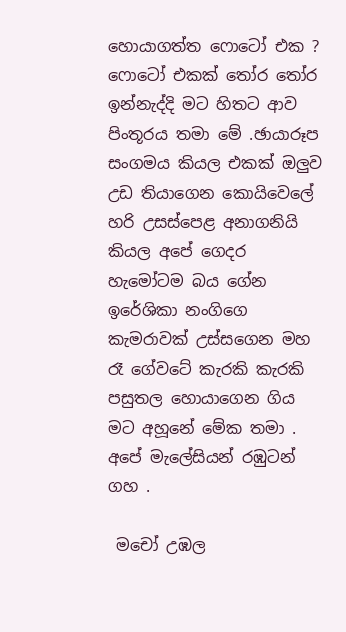හොයාගත්ත ෆොටෝ එක ?  ෆොටෝ එකක් ‍තෝර ‍තෝර ඉන්නැද්දි මට හිතට ආව පිංතූරය තමා මේ .ඡායාරූප සංගමය කියල එකක් ඔලුව උඩ තියාගෙන කොයිවෙලේ හරි උසස්පෙළ අනාගනියි කියල අපේ ගෙදර හැමෝටම බය ගේන ඉරේශිකා නංගිගෙ කැමරාවක් උස්සගෙන මහ රෑ ගේවටේ කැරකි කැරකි පසුතල හොයාගෙන ගිය මට අහූනේ මේක තමා . අපේ මැලේසියන් රඹුටන් ගහ .

 මචෝ උඹල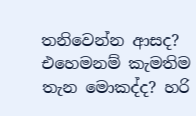තනිවෙන්න ආසද? එහෙමනම් කැමතිම තැන මොකද්ද? හරි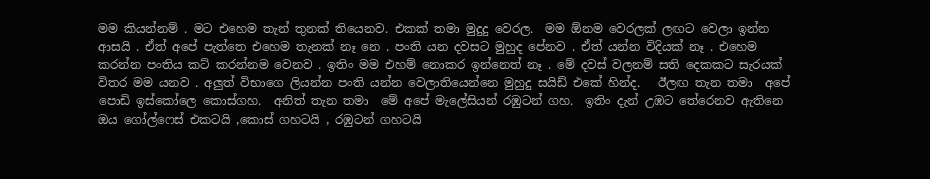මම කියන්නම් . මට එහෙම තැන් තුනක් තියෙනව. එකක් තමා මුදුදු වෙරල.  මම ඕනම වෙරලක් ලඟට වෙලා ඉන්න ආසයි . ඒත් අපේ පැත්තෙ එහෙම තැනක් නෑ නෙ . පංති යන දවසට මුහුද පේනව . ඒත් යන්න විදියක් නෑ . එහෙම කරන්න පංතිය කට් කරන්නම වෙනව . ඉතිං මම එහම් නොකර ඉන්නෙත් නෑ . මේ දවස් වලනම් සති දෙකකට සැරයක් විතර මම යනව . අලුත් විභාගෙ ලියන්න පංති යන්න වෙලාතියෙන්නෙ මුහුදු සයිඩ් එකේ හින්ද.   ඊලඟ තැන තමා  අපේ පොඩි ඉස්කෝලෙ කොස්ගහ.  අනිත් තැන තමා  මේ අපේ මැලේසියන් රඹුටන් ගහ.  ඉතිං දැන් උඹට තේරෙනව ඇතිනෙ ඔය ගෝල්ෆෙස් එකටයි ,කොස් ගහටයි , රඹුටන් ගහටයි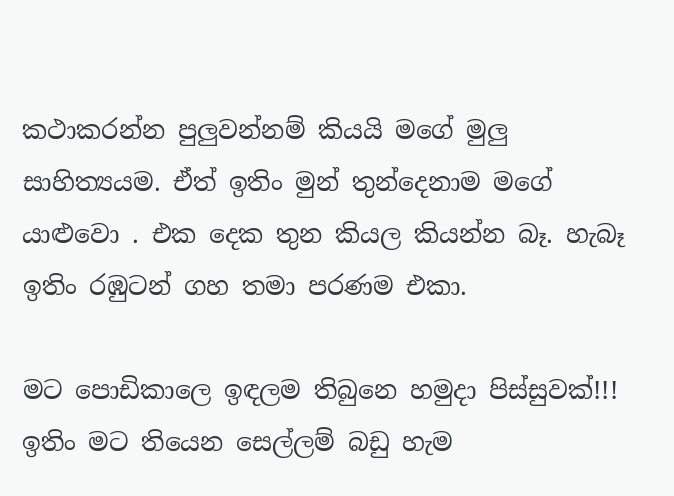කථාකරන්න පුලුවන්නම් කියයි මගේ මුලු සාහිත්‍යයම. ඒත් ඉතිං මුන් තුන්දෙනාම මගේ යාළුවො . එක දෙක තුන කියල කියන්න බෑ. හැබෑ ඉතිං රඹුටන් ගහ තමා පරණම එකා.

මට පොඩිකාලෙ ඉඳලම තිබුනෙ හමුදා පිස්සුවක්!!! ඉතිං මට තියෙන සෙල්ලම් බඩු හැම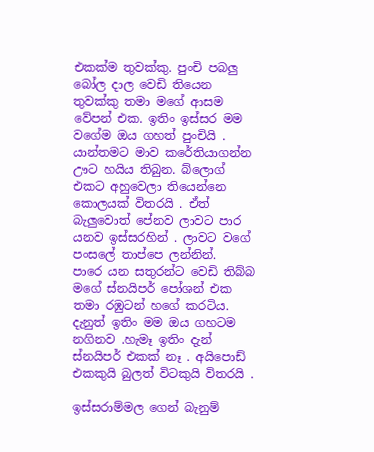එකක්ම තුවක්කු. පුංචි පබලු බෝල දාල වෙඩි තියෙන තුවක්කු තමා මගේ ආසම වේපන් එක. ඉතිං ඉස්සර මම වගේම ඔය ගහත් පුංචියි . යාන්තමට මාව කරේතියාගන්න ඌට හයිය තිබුන. බ්ලොග් එකට අහුවෙලා තියෙන්නෙ කොලයක් විතරයි . ඒත් බැලුවොත් පේනව ලාවට පාර යනව ඉස්සරහින් . ලාවට වගේ පංසලේ තාප්පෙ ලන්නින්.   පාරෙ යන සතුරන්ට වෙඩි තිබ්බ මගේ ස්නයිපර් පෝශන් එක තමා රඹුටන් හගේ කරටිය. දැනුත් ඉතිං මම ඔය ගහටම නගිනව .හැමෑ ඉතිං දැන් ස්නයිපර් එකක් නෑ . අයිපොඩ් එකකුයි බුලත් විටකුයි විතරයි .

ඉස්සරාම්මල ගෙන් බැනුම්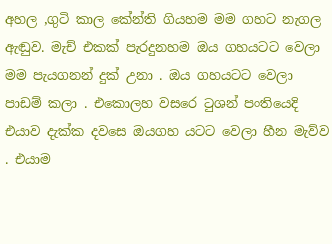අහල ,ගුටි කාල කේන්ති ගියහම මම ගහට නැගල ඇඬුව. මැච් එකක් පැරදුනහම ඔය ගහයටට වෙලා මම පැයගනන් දුක් උනා . ඔය ගහයටට වෙලා පාඩම් කලා . එකොලහ වසරෙ ‍ටුශන් පංතියෙදි එයාව දැක්ක දවසෙ ඔයගහ යටට වෙලා හීන මැව්ව . එයාම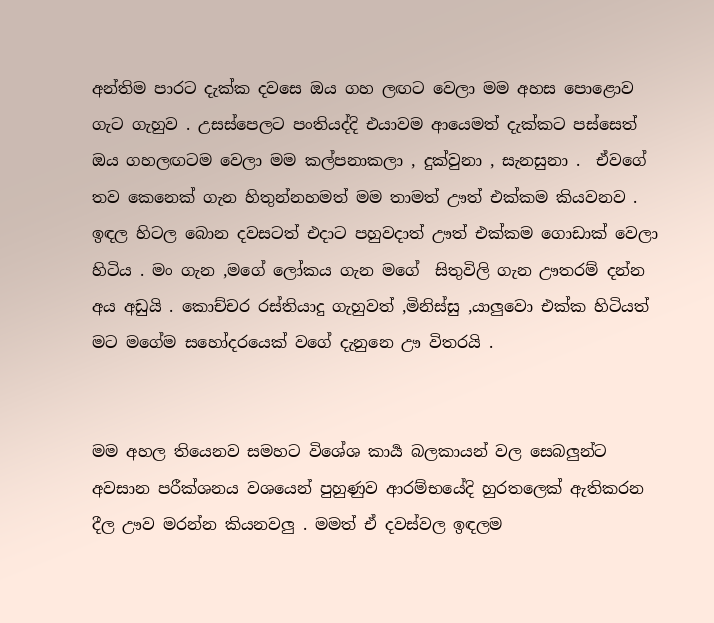අන්තිම පාරට දැක්ක දවසෙ ඔය ගහ ලඟට වෙලා මම අහස පොළොව ගැට ගැහුව . උසස්පෙලට පංතියද්දි එයාවම ආයෙමත් දැක්කට පස්සෙත් ඔය ගහලඟටම වෙලා මම කල්පනාකලා , දුක්වුනා , සැනසුනා .  ඒවගේ තව කෙනෙක් ගැන හිතුන්නහමත් මම තාමත් ඌත් එක්කම කියවනව . ඉඳල හිටල බොන දවසටත් එදාට පහුවදාත් ඌත් එක්කම ගොඩාක් වෙලා හිටිය . මං ගැන ,මගේ ලෝකය ගැන මගේ  සිතුවිලි ගැන ඌතරම් දන්න අය අඩුයි . කොච්චර රස්තියාදු ගැහුවත් ,මිනිස්සු ,යාලුවො එක්ක හිටියත් මට මගේම සහෝදරයෙක් වගේ දැනුනෙ ඌ විතරයි .


මම අහල තියෙනව සමහට විශේශ කාර්‍ය බලකායන් වල සෙබලුන්ට අවසාන පරීක්ශනය වශයෙන් පුහුණුව ආරම්භයේදි හුරතලෙක් ඇතිකරන දීල ඌව මරන්න කියනවලු . මමත් ඒ දවස්වල ඉඳලම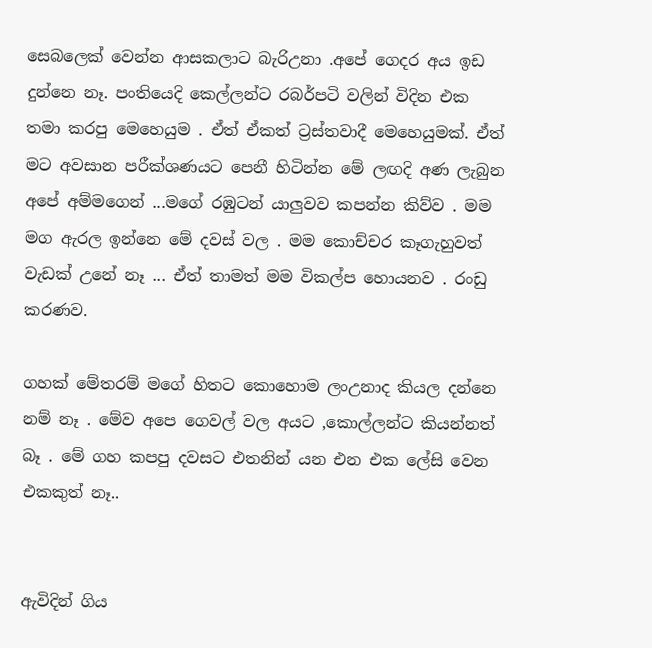සෙබලෙක් වෙන්න ආසකලාට බැරිඋනා .අපේ ගෙදර අය ඉඩ දුන්නෙ නෑ. පංතියෙදි කෙල්ලන්ට රබර්පටි වලින් විදින එක තමා කරපු මෙහෙයුම . ඒත් ඒකත් ට්‍රස්තවාදී මෙහෙයුමක්. ඒත් මට අවසාන පරීක්ශණයට පෙනී හිටින්න මේ ලඟදි අණ ලැබුන අපේ අම්මගෙන් ...මගේ රඹුටන් යාලුවව කපන්න කිව්ව . මම මග ඇරල ඉන්නෙ මේ දවස් වල . මම කොච්චර කෑගැහුවත් වැඩක් උනේ නෑ ... ඒත් තාමත් මම විකල්ප හොයනව . රංඩු කරණව.

ගහක් මේතරම් මගේ හිතට කොහොම ලංඋනාද කියල දන්නෙ නම් නෑ . මේව අපෙ ගෙවල් වල අයට ,කොල්ලන්ට කියන්නත් බෑ . මේ ගහ කපපු දවසට එතනින් යන එන එක ලේසි වෙන එකකුත් නෑ..


ඇවිදින් ගිය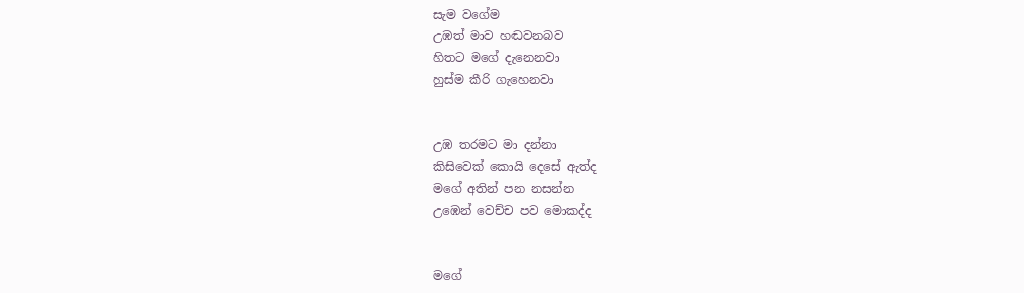සැම වගේම
උඹත් මාව හඬවනබව
හිතට මගේ දැනෙනවා
හුස්ම කීරි ගැහෙනවා


උඹ තරමට මා දන්නා
කිසිවෙක් කොයි දෙසේ ඇත්ද
මගේ අතින් පන නසන්න
උඹෙන් වෙච්ච පව මොකද්ද


මගේ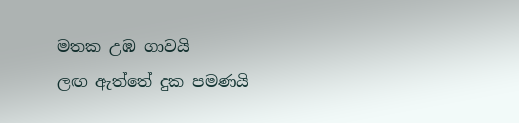මතක උඹ ගාවයි
ලඟ ඇත්තේ දුක පමණයි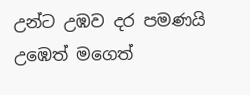උන්ට උඹව දර පමණයි
උඹෙත් මගෙත්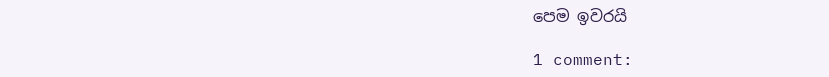පෙම ඉවරයි

1 comment: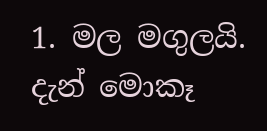1. මල මගුලයි. දැන් මොකෑ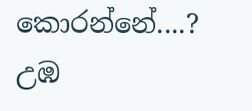කොරන්නේ....? උඹ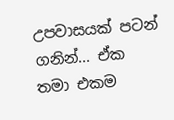උපවාසයක් පටන් ගනින්... ඒක තමා එකම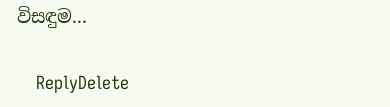විසඳුම...

    ReplyDelete